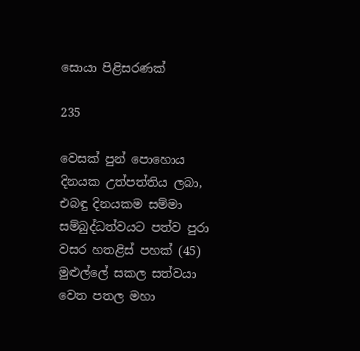සොයා පිළිසරණක්

235

වෙසක් පුන් පොහොය දිනයක උත්පත්තිය ලබා, එබඳු දිනයකම සම්මා සම්බුද්ධත්වයට පත්ව පුරා වසර හතළිස් පහක් (45) මුළුල්ලේ සකල සත්වයා වෙත පතල මහා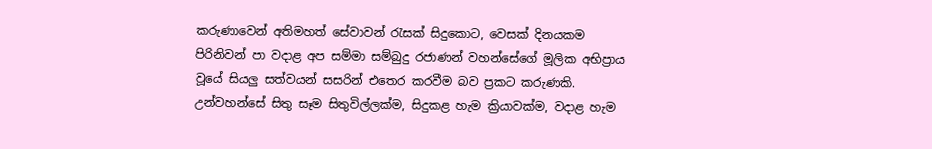කරුණාවෙන් අතිමහත් සේවාවන් රැසක් සිදුකොට, වෙසක් දිනයකම පිරිනිවන් පා වදාළ අප සම්මා සම්බුදු රජාණන් වහන්සේගේ මූලික අභිප්‍රාය වූයේ සියලු සත්වයන් සසරින් එතෙර කරවීම බව ප්‍රකට කරුණකි. උන්වහන්සේ සිතු සෑම සිතුවිල්ලක්ම, සිදුකළ හැම ක්‍රියාවක්ම, වදාළ හැම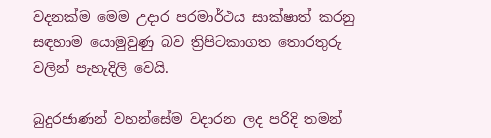වදනක්ම මෙම උදාර පරමාර්ථය සාක්ෂාත් කරනු සඳහාම යොමුවුණු බව ත්‍රිපිටකාගත තොරතුරු වලින් පැහැදිලි වෙයි.

බුදුරජාණන් වහන්සේම වදාරන ලද පරිදි තමන්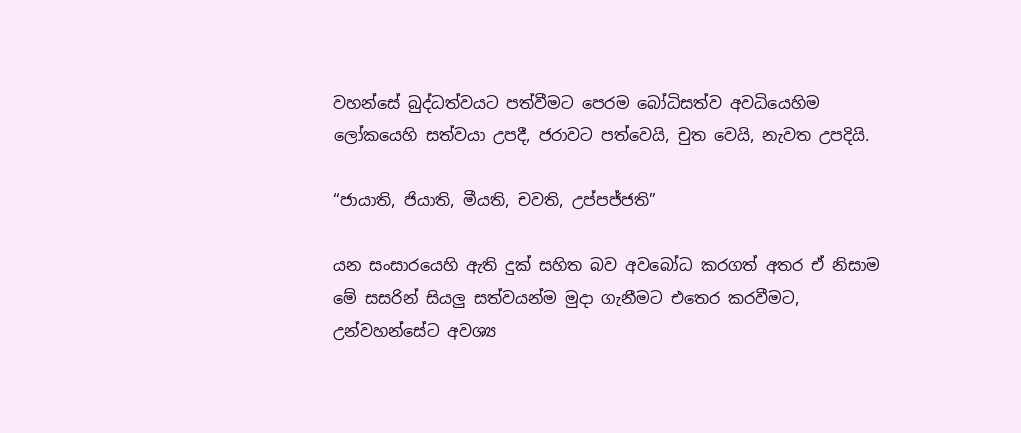වහන්සේ බුද්ධත්වයට පත්වීමට පෙරම බෝධිසත්ව අවධියෙහිම ලෝකයෙහි සත්වයා උපදී, ජරාවට පත්වෙයි, චුත වෙයි, නැවත උපදියි.

“ජායාති, ජියාති, මීයති, චවති, උප්පජ්ජති”

යන සංසාරයෙහි ඇති දුක් සහිත බව අවබෝධ කරගත් අතර ඒ නිසාම මේ සසරින් සියලු සත්වයන්ම මුදා ගැනීමට එතෙර කරවීමට, උන්වහන්සේට අවශ්‍ය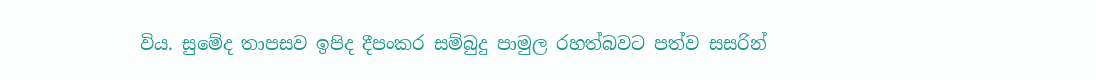විය. සුමේද තාපසව ඉපිද දීපංකර සම්බුදු පාමුල රහත්බවට පත්ව සසරින්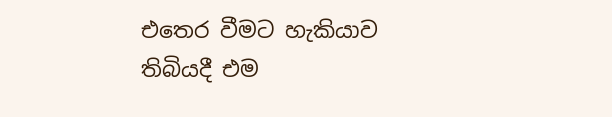එතෙර වීමට හැකියාව තිබියදී එම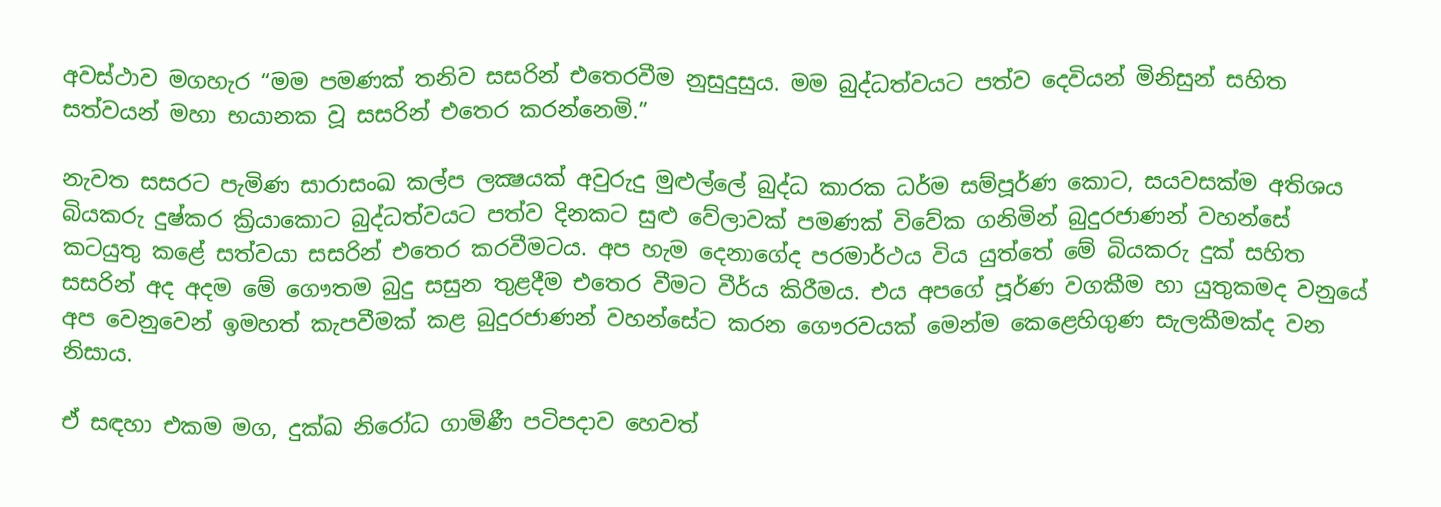අවස්ථාව මගහැර “මම පමණක් තනිව සසරින් එතෙරවීම නුසුදුසුය. මම බුද්ධත්වයට පත්ව දෙවියන් මිනිසුන් සහිත සත්වයන් මහා භයානක වූ සසරින් එතෙර කරන්නෙමි.”

නැවත සසරට පැමිණ සාරාසංඛ කල්ප ලක්‍ෂයක් අවුරුදු මුළුල්ලේ බුද්ධ කාරක ධර්ම සම්පූර්ණ කොට, සයවසක්ම අතිශය බියකරු දුෂ්කර ක්‍රියාකොට බුද්ධත්වයට පත්ව දිනකට සුළු වේලාවක් පමණක් විවේක ගනිමින් බුදුරජාණන් වහන්සේ කටයුතු කළේ සත්වයා සසරින් එතෙර කරවීමටය. අප හැම දෙනාගේද පරමාර්ථය විය යුත්තේ මේ බියකරු දුක් සහිත සසරින් අද අදම මේ ගෞතම බුදු සසුන තුළදීම එතෙර වීමට වීර්ය කිරීමය. එය අපගේ පූර්ණ වගකීම හා යුතුකමද වනුයේ අප වෙනුවෙන් ඉමහත් කැපවීමක් කළ බුදුරජාණන් වහන්සේට කරන ගෞරවයක් මෙන්ම කෙළෙහිගුණ සැලකීමක්ද වන නිසාය.

ඒ සඳහා එකම මග, දුක්ඛ නිරෝධ ගාමිණී පටිපදාව හෙවත්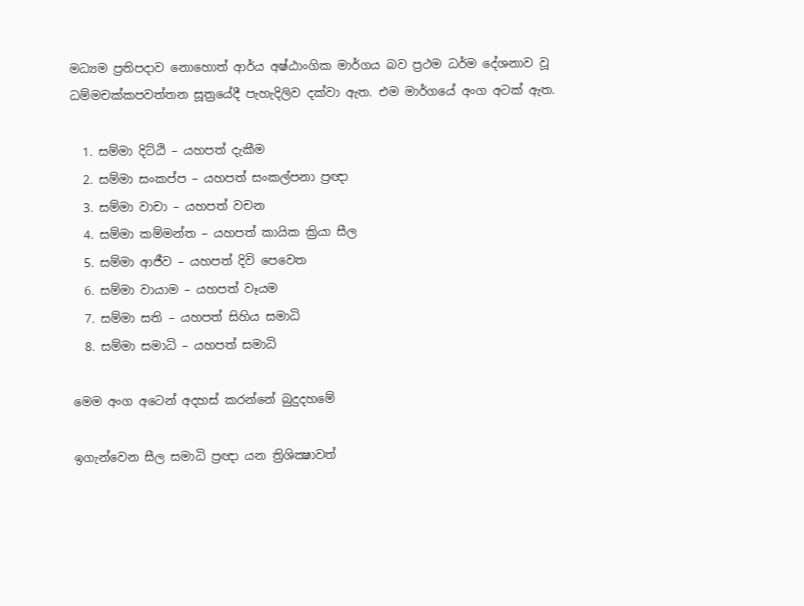මධ්‍යම ප්‍රතිපදාව නොහොත් ආර්ය අෂ්ඨාංගික මාර්ගය බව ප්‍රථම ධර්ම දේශනාව වූ ධම්මචක්කපවත්තන සූත්‍රයේදී පැහැදිලිව දක්වා ඇත. එම මාර්ගයේ අංග අටක් ඇත.

  1. සම්මා දිට්ඨි – යහපත් දැකීම
  2. සම්මා සංකප්ප – යහපත් සංකල්පනා ප්‍රඥා
  3. සම්මා වාචා – යහපත් වචන
  4. සම්මා කම්මන්ත – යහපත් කායික ක්‍රියා සීල
  5. සම්මා ආජීව – යහපත් දිවි පෙවෙත
  6. සම්මා වායාම – යහපත් වෑයම
  7. සම්මා සති – යහපත් සිහිය සමාධි
  8. සම්මා සමාධි – යහපත් සමාධි

මෙම අංග අටෙන් අදහස් කරන්නේ බුදුදහමේ

ඉගැන්වෙන සීල සමාධි ප්‍රඥා යන ත්‍රිශික්‍ෂාවත්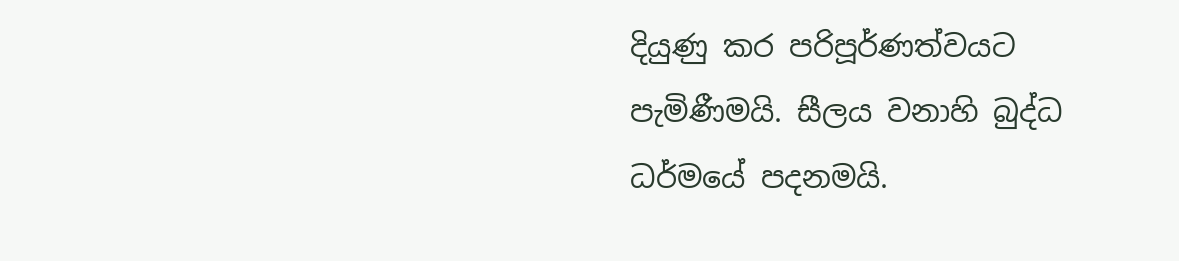දියුණු කර පරිපූර්ණත්වයට පැමිණීමයි. සීලය වනාහි බුද්ධ ධර්මයේ පදනමයි.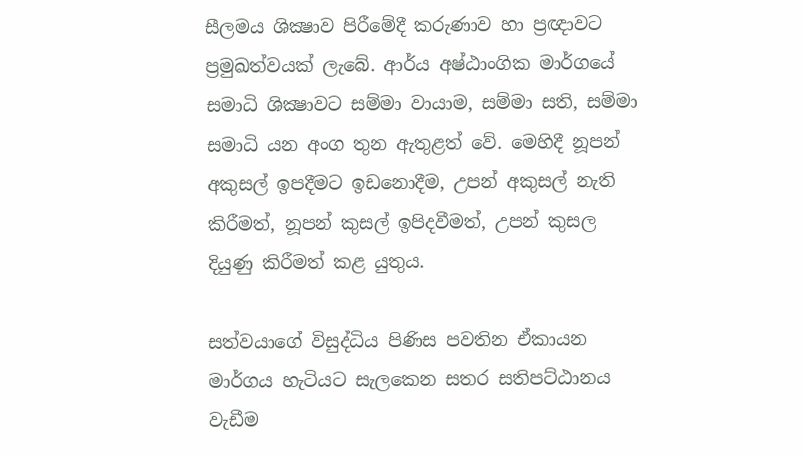සීලමය ශික්‍ෂාව පිරීමේදී කරුණාව හා ප්‍රඥාවට ප්‍රමුඛත්වයක් ලැබේ. ආර්ය අෂ්ඨාංගික මාර්ගයේ සමාධි ශික්‍ෂාවට සම්මා වායාම, සම්මා සති, සම්මා සමාධි යන අංග තුන ඇතුළත් වේ. මෙහිදී නූපන් අකුසල් ඉපදීමට ඉඩනොදීම, උපන් අකුසල් නැති කිරීමත්, නූපන් කුසල් ඉපිදවීමත්, උපන් කුසල දියුණු කිරීමත් කළ යුතුය.

සත්වයාගේ විසුද්ධිය පිණිස පවතින ඒකායන මාර්ගය හැටියට සැලකෙන සතර සතිපට්ඨානය වැඩීම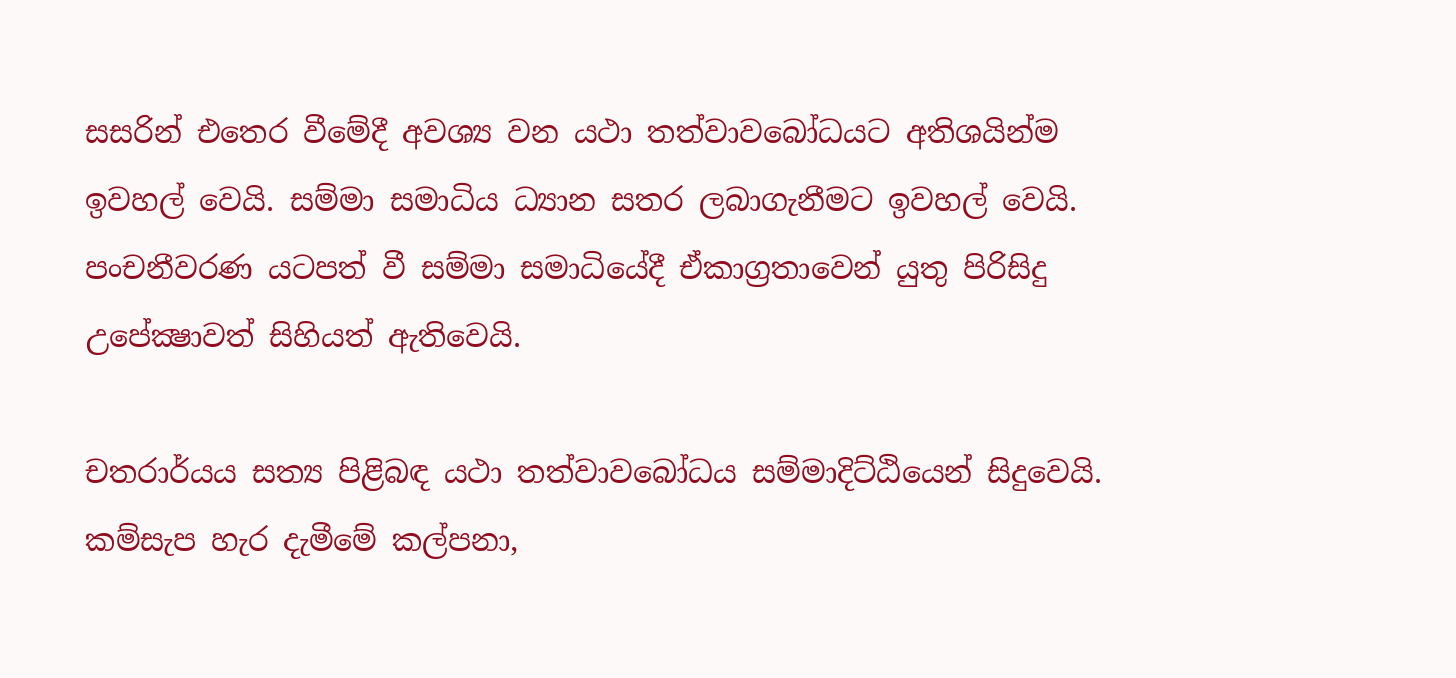සසරින් එතෙර වීමේදී අවශ්‍ය වන යථා තත්වාවබෝධයට අතිශයින්ම ඉවහල් වෙයි. සම්මා සමාධිය ධ්‍යාන සතර ලබාගැනීමට ඉවහල් වෙයි. පංචනීවරණ යටපත් වී සම්මා සමාධියේදී ඒකාග්‍රතාවෙන් යුතු පිරිසිදු උපේක්‍ෂාවත් සිහියත් ඇතිවෙයි.

චතරාර්යය සත්‍ය පිළිබඳ යථා තත්වාවබෝධය සම්මාදිට්ඨියෙන් සිදුවෙයි. කම්සැප හැර දැමීමේ කල්පනා,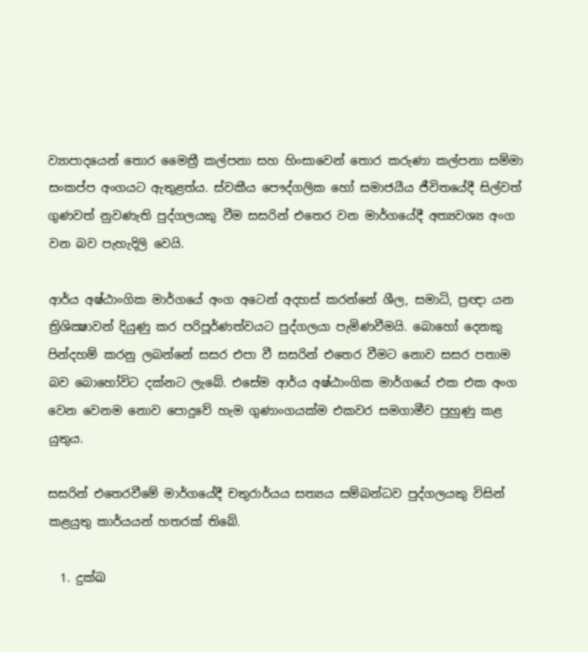ව්‍යාපාදයෙන් තොර මෛත්‍රී කල්පනා සහ හිංසාවෙන් තොර කරුණා කල්පනා සම්මා සංකප්ප අංගයට ඇතුළත්ය. ස්වකීය පෞද්ගලික හෝ සමාජයීය ජීවිතයේදී සිල්වත් ගුණවත් නුවණැති පුද්ගලයකු වීම සසරින් එතෙර වන මාර්ගයේදී අත්‍යවශ්‍ය අංග වන බව පැහැදිලි වෙයි.

ආර්ය අෂ්ඨාංගික මාර්ගයේ අංග අටෙන් අදහස් කරන්නේ ශීල, සමාධි, ප්‍රඥා යන ත්‍රිශික්‍ෂාවන් දියුණු කර පරිපූර්ණත්වයට පුද්ගලයා පැමිණවීමයි. බොහෝ දෙනකු පින්දහම් කරනු ලබන්නේ සසර එපා වී සසරින් එතෙර වීමට නොව සසර පතාම බව බොහෝවිට දක්නට ලැබේ. එසේම ආර්ය අෂ්ඨාංගික මාර්ගයේ එක එක අංග වෙන වෙනම නොව පොදුවේ හැම ගුණාංගයක්ම එකවර සමගාමීව පුහුණු කළ යුතුය.

සසරින් එතෙරවීමේ මාර්ගයේදී චතුරාර්යය සත්‍යය සම්බන්ධව පුද්ගලයකු විසින් කළයුතු කාර්යයන් හතරක් තිබේ.

  1. දුක්ඛ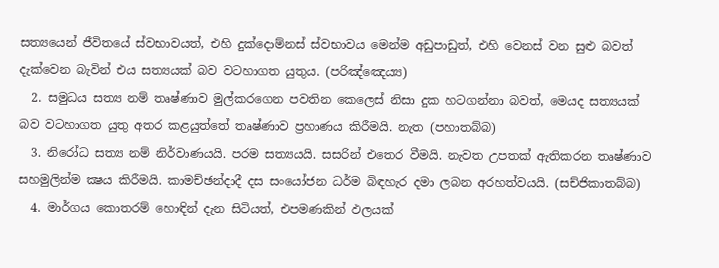සත්‍යයෙන් ජීවිතයේ ස්වභාවයත්, එහි දුක්දොම්නස් ස්වභාවය මෙන්ම අඩුපාඩුත්, එහි වෙනස් වන සුළු බවත් දැක්වෙන බැවින් එය සත්‍යයක් බව වටහාගත යුතුය. (පරිඤ්ඤෙය්‍ය)
  2. සමුධය සත්‍ය නම් තෘෂ්ණාව මුල්කරගෙන පවතින කෙලෙස් නිසා දුක හටගන්නා බවත්, මෙයද සත්‍යයක් බව වටහාගත යුතු අතර කළයුත්තේ තෘෂ්ණාව ප්‍රහාණය කිරීමයි. නැත (පහාතබ්බ)
  3. නිරෝධ සත්‍ය නම් නිර්වාණයයි. පරම සත්‍යයයි. සසරින් එතෙර වීමයි. නැවත උපතක් ඇතිකරන තෘෂ්ණාව සහමුලින්ම ක්‍ෂය කිරීමයි. කාමච්ඡන්දාදී දස සංයෝජන ධර්ම බිඳහැර දමා ලබන අරහත්වයයි. (සච්ජිකාතබ්බ)
  4. මාර්ගය කොතරම් හොඳින් දැන සිටියත්, එපමණකින් ඵලයක්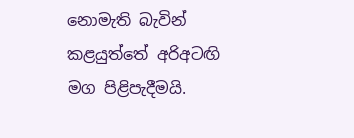නොමැති බැවින් කළයුත්තේ අරිඅටඟි මග පිළිපැදීමයි.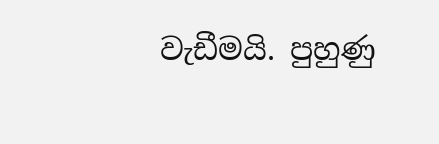වැඩීමයි. පුහුණු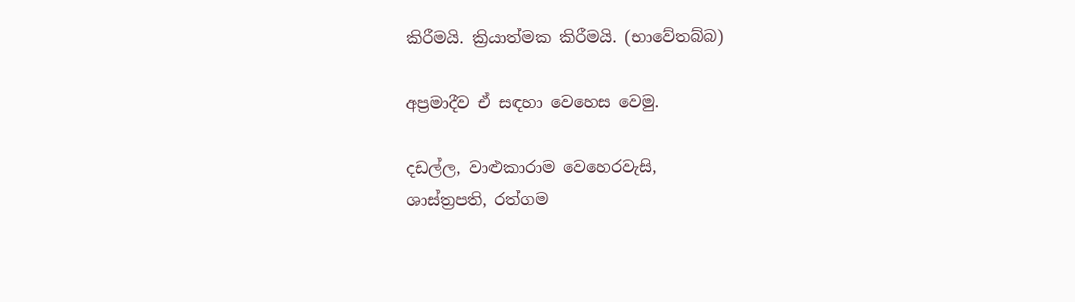කිරීමයි. ක්‍රියාත්මක කිරීමයි. (භාවේතබ්බ)

අප්‍රමාදීව ඒ සඳහා වෙහෙස වෙමු.

දඩල්ල, වාළුකාරාම වෙහෙරවැසි,
ශාස්ත්‍රපති, රත්ගම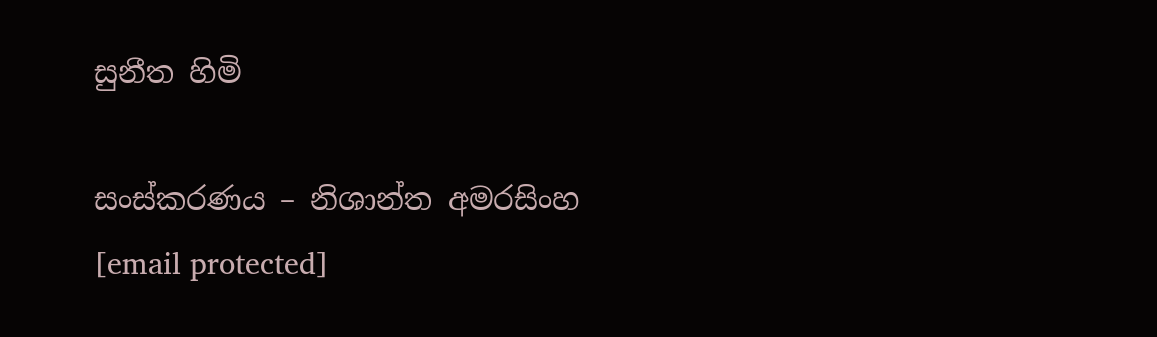සුනීත හිමි

සංස්කරණය – නිශාන්ත අමරසිංහ
[email protected]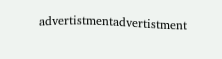advertistmentadvertistment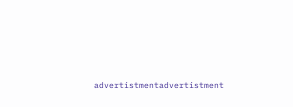advertistmentadvertistment